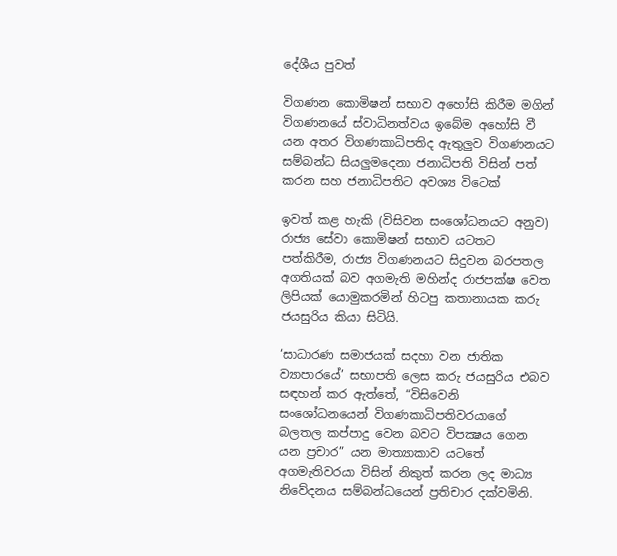දේශීය පුවත්

විගණන කොමිෂන් සභාව අහෝසි කිරීම මගින් විගණනයේ ස්වාධිනත්වය ඉබේම අහෝසි වී යන අතර විගණකාධිපතිද ඇතුලුව විගණනයට සම්බන්ධ සියලුමදෙනා ජනාධිපති විසින් පත් කරන සහ ජනාධිපතිට අවශ්‍ය විටෙක්

ඉවත් කළ හැකි (විසිවන සංශෝධනයට අනුව) රාජ්‍ය සේවා කොමිෂන් සභාව යටතට පත්කිරීම, රාජ්‍ය විගණනයට සිදුවන බරපතල අගතියක් බව අගමැති මහින්ද රාජපක්ෂ වෙත ලිපියක් යොමුකරමින් හිටපු කතානායක කරු ජයසුරිය කියා සිටියි.

‘සාධාරණ සමාජයක් සදහා වන ජාතික ව්‍යාපාරයේ’ සභාපති ලෙස කරු ජයසුරිය එබව සඳහන් කර ඇත්තේ, “විසිවෙනි සංශෝධනයෙන් විගණකාධිපතිවරයාගේ බලතල කප්පාදු වෙන බවට විපක්‍ෂය ගෙන යන ප්‍රචාර” යන මාත්‍යාකාව යටතේ අගමැතිවරයා විසින් නිකුත් කරන ලද මාධ්‍ය නිවේදනය සම්බන්ධයෙන් ප්‍රතිචාර දක්වමිනි.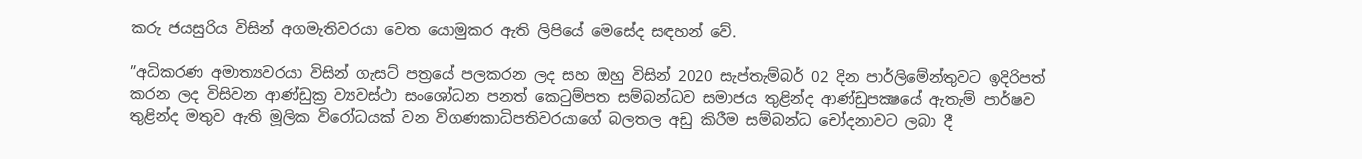කරු ජයසුරිය විසින් අගමැතිවරයා වෙත යොමුකර ඇති ලිපියේ මෙසේද සඳහන් වේ.

”අධිකරණ අමාත්‍යවරයා විසින් ගැසට් පත්‍රයේ පලකරන ලද සහ ඔහු විසින් 2020 සැප්තැම්බර් 02 දින පාර්ලිමේන්තුවට ඉදිරිපත් කරන ලද විසිවන ආණ්ඩුක්‍ර ව්‍යවස්ථා සංශෝධන පනත් කෙටුම්පත සම්බන්ධව සමාජය තුළින්ද ආණ්ඩුපක්‍ෂයේ ඇතැම් පාර්ෂව තුළින්ද මතුව ඇති මූලික විරෝධයක් වන විගණකාධිපතිවරයාගේ බලතල අඩු කිරීම සම්බන්ධ චෝදනාවට ලබා දී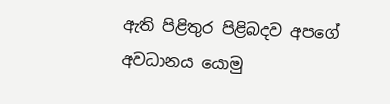ඇති පිළිතුර පිළිබදව අපගේ අවධානය යොමු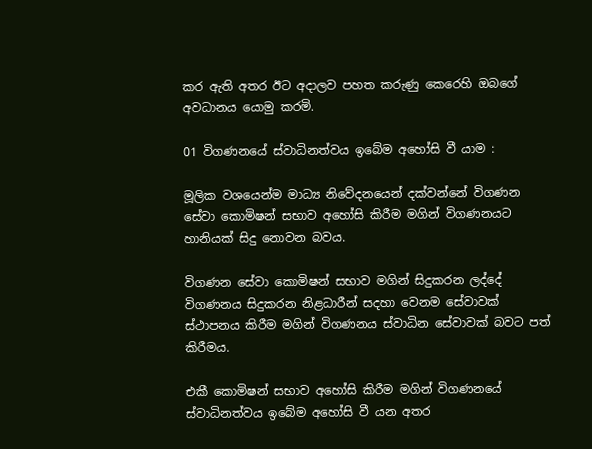කර ඇති අතර ඊට අදාලව පහත කරුණු කෙරෙහි ඔබගේ අවධානය යොමු කරමි.

01 විගණනයේ ස්වාධිනත්වය ඉබේම අහෝසි වී යාම :

මූලික වශයෙන්ම මාධ්‍ය නිවේදනයෙන් දක්වන්නේ විගණන සේවා කොමිෂන් සභාව අහෝසි කිරීම මගින් විගණනයට හානියක් සිදු නොවන බවය.

විගණන සේවා කොමිෂන් සභාව මගින් සිදුකරන ලද්දේ විගණනය සිදුකරන නිළධාරීන් සදහා වෙනම සේවාවක් ස්ථාපනය කිරීම මගින් විගණනය ස්වාධින සේවාවක් බවට පත් කිරීමය.

එකී කොමිෂන් සභාව අහෝසි කිරීම මගින් විගණනයේ ස්වාධිනත්වය ඉබේම අහෝසි වී යන අතර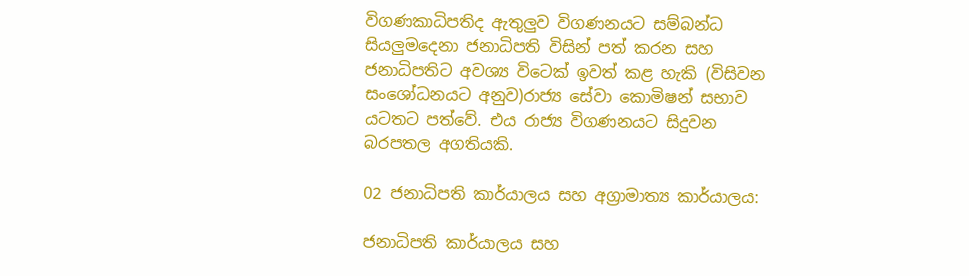විගණකාධිපතිද ඇතුලුව විගණනයට සම්බන්ධ සියලුමදෙනා ජනාධිපති විසින් පත් කරන සහ ජනාධිපතිට අවශ්‍ය විටෙක් ඉවත් කළ හැකි (විසිවන සංශෝධනයට අනුව)රාජ්‍ය සේවා කොමිෂන් සභාව යටතට පත්වේ. එය රාජ්‍ය විගණනයට සිදුවන බරපතල අගතියකි.

02 ජනාධිපති කාර්යාලය සහ අග්‍රාමාත්‍ය කාර්යාලය:

ජනාධිපති කාර්යාලය සහ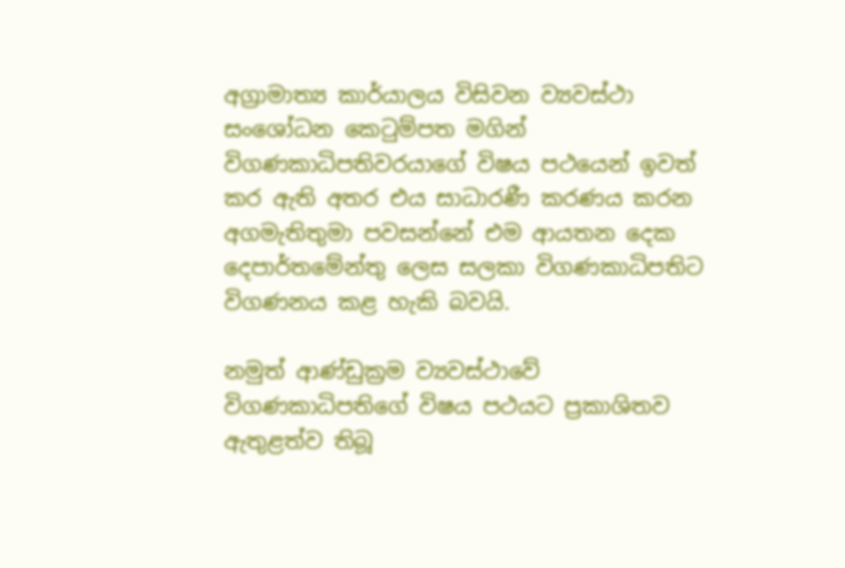අග්‍රාමාත්‍ය කාර්යාලය විසිවන ව්‍යවස්ථා සංශෝධන කෙටුම්පත මගින් විගණකාධිපතිවරයාගේ විෂය පථයෙන් ඉවත් කර ඇති අතර එය සාධාරණී කරණය කරන අගමැතිතුමා පවසන්නේ එම ආයතන දෙක දෙපාර්තමේන්තු ලෙස සලකා විගණකාධිපතිට විගණනය කළ හැකි බවයි.

නමුත් ආණ්ඩුක්‍රම ව්‍යවස්ථාවේ විගණකාධිපතිගේ විෂය පථයට ප්‍රකාශිතව ඇතුළත්ව තිබූ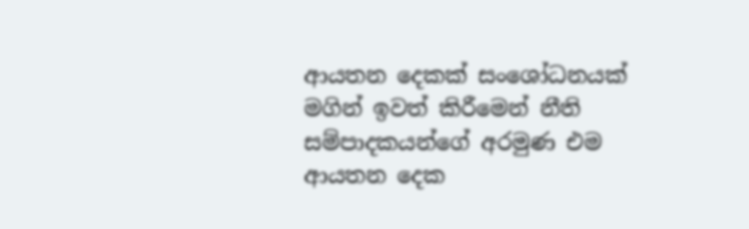ආයතන දෙකක් සංශෝධනයක් මගින් ඉවත් කිරීමෙන් නීති සම්පාදකයන්ගේ අරමුණ එම ආයතන දෙක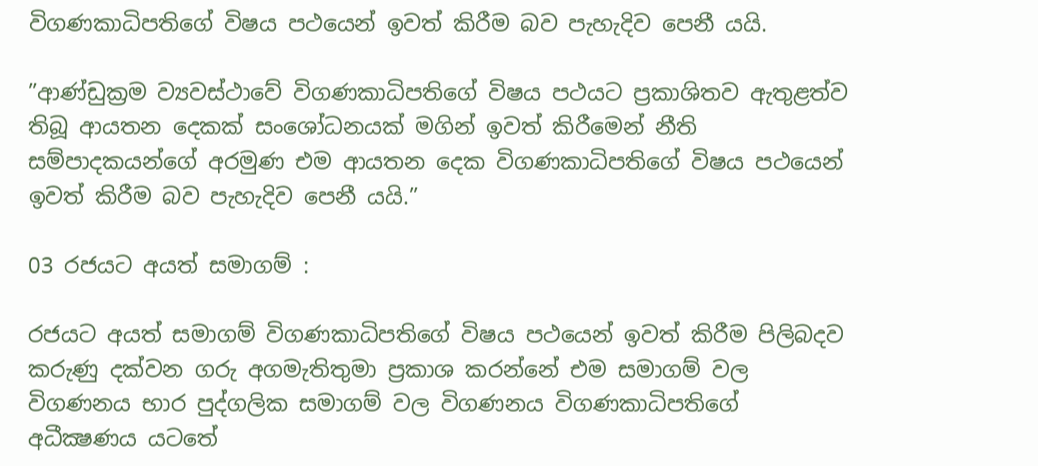විගණකාධිපතිගේ විෂය පථයෙන් ඉවත් කිරීම බව පැහැදිව පෙනී යයි.

”ආණ්ඩුක්‍රම ව්‍යවස්ථාවේ විගණකාධිපතිගේ විෂය පථයට ප්‍රකාශිතව ඇතුළත්ව තිබූ ආයතන දෙකක් සංශෝධනයක් මගින් ඉවත් කිරීමෙන් නීති සම්පාදකයන්ගේ අරමුණ එම ආයතන දෙක විගණකාධිපතිගේ විෂය පථයෙන් ඉවත් කිරීම බව පැහැදිව පෙනී යයි.”

03 රජයට අයත් සමාගම් :

රජයට අයත් සමාගම් විගණකාධිපතිගේ විෂය පථයෙන් ඉවත් කිරීම පිලිබදව කරුණු දක්වන ගරු අගමැතිතුමා ප්‍රකාශ කරන්නේ එම සමාගම් වල විගණනය භාර පුද්ගලික සමාගම් වල විගණනය විගණකාධිපතිගේ අධීක්‍ෂණය යටතේ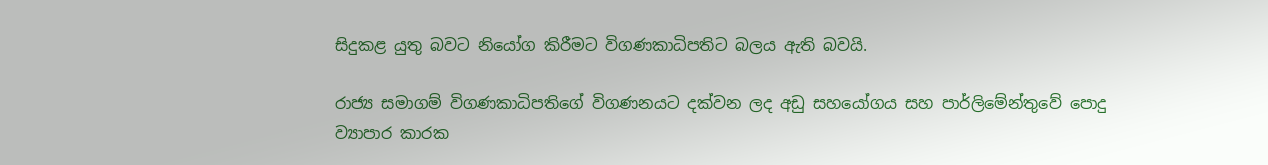සිදුකළ යුතු බවට නියෝග කිරීමට විගණකාධිපතිට බලය ඇති බවයි.

රාජ්‍ය සමාගම් විගණකාධිපතිගේ විගණනයට දක්වන ලද අඩු සහයෝගය සහ පාර්ලිමේන්තුවේ පොදු ව්‍යාපාර කාරක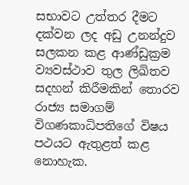සභාවට උත්තර දීමට දක්වන ලද අඩු උනන්දුව සලකන කළ ආණ්ඩුක්‍රම ව්‍යවස්ථාව තුල ලිඛිතව සදහන් කිරීමකින් තොරව රාජ්‍ය සමාගම් විගණකාධිපතිගේ විෂය පථයට ඇතුළත් කළ නොහැක.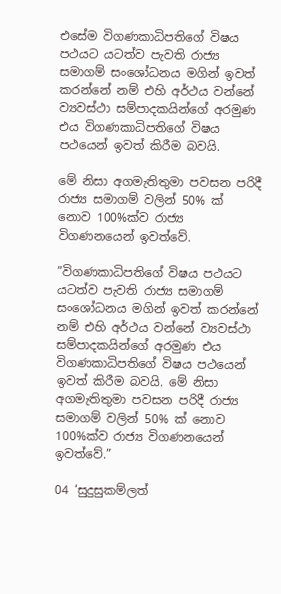එසේම විගණකාධිපතිගේ විෂය පථයට යටත්ව පැවති රාජ්‍ය සමාගම් සංශෝධනය මගින් ඉවත් කරන්නේ නම් එහි අර්ථය වන්නේ ව්‍යවස්ථා සම්පාදකයින්ගේ අරමුණ එය විගණකාධිපතිගේ විෂය පථයෙන් ඉවත් කිරීම බවයි.

මේ නිසා අගමැතිතුමා පවසන පරිදී රාජ්‍ය සමාගම් වලින් 50% ක් නොව 100%ක්ව රාජ්‍ය විගණනයෙන් ඉවත්වේ.

”විගණකාධිපතිගේ විෂය පථයට යටත්ව පැවති රාජ්‍ය සමාගම් සංශෝධනය මගින් ඉවත් කරන්නේ නම් එහි අර්ථය වන්නේ ව්‍යවස්ථා සම්පාදකයින්ගේ අරමුණ එය විගණකාධිපතිගේ විෂය පථයෙන් ඉවත් කිරීම බවයි. මේ නිසා අගමැතිතුමා පවසන පරිදී රාජ්‍ය සමාගම් වලින් 50% ක් නොව 100%ක්ව රාජ්‍ය විගණනයෙන් ඉවත්වේ.”

04 ‘සුදුසුකම්ලත්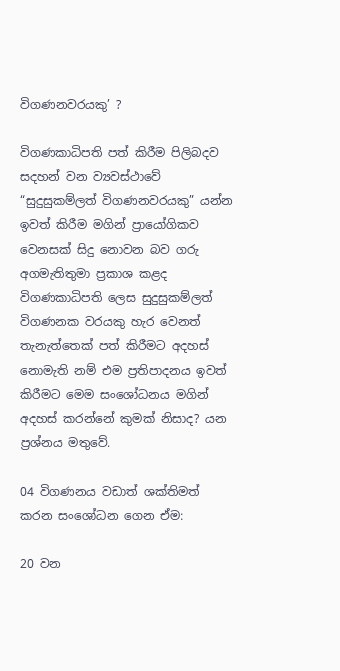විගණනවරයකු’ ?

විගණකාධිපති පත් කිරීම පිලිබදව සදහන් වන ව්‍යවස්ථාවේ “සුදුසුකම්ලත් විගණනවරයකු” යන්න ඉවත් කිරීම මගින් ප්‍රායෝගිකව වෙනසක් සිදු නොවන බව ගරු අගමැතිතුමා ප්‍රකාශ කළද විගණකාධිපති ලෙස සුදුසුකම්ලත් විගණනක වරයකු හැර වෙනත් තැනැත්තෙක් පත් කිරීමට අදහස් නොමැති නම් එම ප්‍රතිපාදනය ඉවත් කිරීමට මෙම සංශෝධනය මගින් අදහස් කරන්නේ කුමක් නිසාද? යන ප්‍රශ්නය මතුවේ.

04 විගණනය වඩාත් ශක්තිමත් කරන සංශෝධන ගෙන ඒම:

20 වන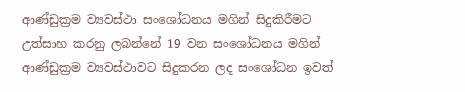ආණ්ඩුක්‍රම ව්‍යවස්ථා සංශෝධනය මගින් සිදුකිරීමට උත්සාහ කරනු ලබන්නේ 19 වන සංශෝධනය මගින් ආණ්ඩුක්‍රම ව්‍යවස්ථාවට සිදුකරන ලද සංශෝධන ඉවත්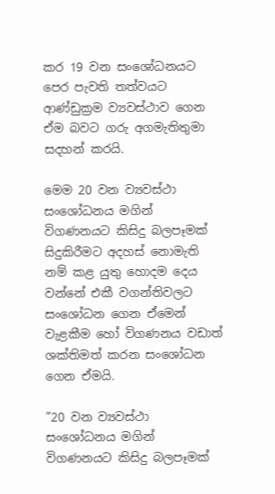කර 19 වන සංශෝධනයට පෙර පැවති තත්වයට ආණ්ඩුක්‍රම ව්‍යවස්ථාව ගෙන ඒම බවට ගරු අගමැතිතුමා සදහන් කරයි.

මෙම 20 වන ව්‍යවස්ථා සංශෝධනය මගින් විගණනයට කිසිදු බලපෑමක් සිදුකිරීමට අදහස් නොමැති නම් කළ යුතු හොදම දෙය වන්නේ එකී වගන්තිවලට සංශෝධන ගෙන ඒමෙන් වැළකීම හෝ විගණනය වඩාත් ශක්තිමත් කරන සංශෝධන ගෙන ඒමයි.

”20 වන ව්‍යවස්ථා සංශෝධනය මගින් විගණනයට කිසිදු බලපෑමක්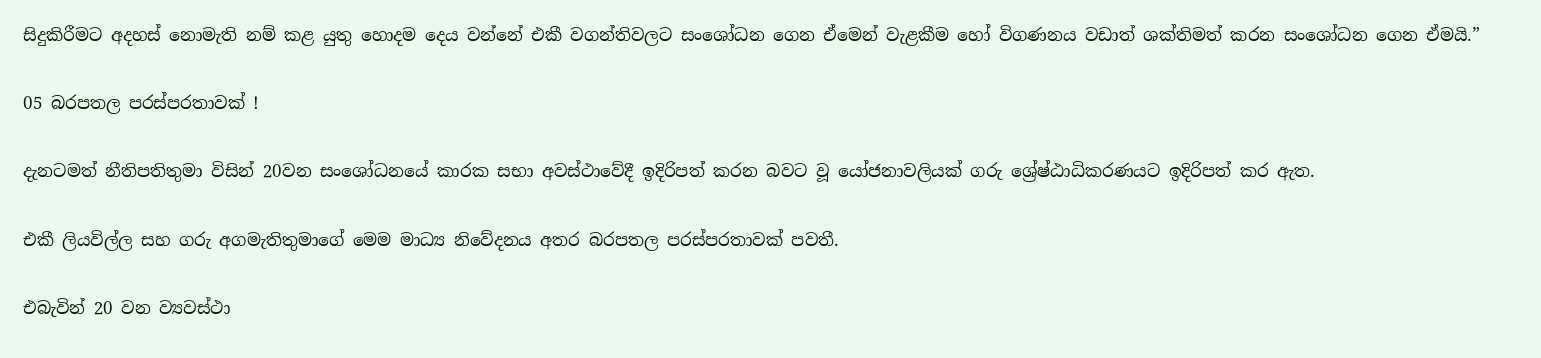සිදුකිරීමට අදහස් නොමැති නම් කළ යුතු හොදම දෙය වන්නේ එකී වගන්තිවලට සංශෝධන ගෙන ඒමෙන් වැළකීම හෝ විගණනය වඩාත් ශක්තිමත් කරන සංශෝධන ගෙන ඒමයි.”

05 බරපතල පරස්පරතාවක් !

දැනටමත් නීතිපතිතුමා විසින් 20වන සංශෝධනයේ කාරක සභා අවස්ථාවේදී ඉදිරිපත් කරන බවට වූ යෝජනාවලියක් ගරු ශ්‍රේෂ්ඨාධිකරණයට ඉදිරිපත් කර ඇත.

එකී ලියවිල්ල සහ ගරු අගමැතිතුමාගේ මෙම මාධ්‍ය නිවේදනය අතර බරපතල පරස්පරතාවක් පවතී.

එබැවින් 20 වන ව්‍යවස්ථා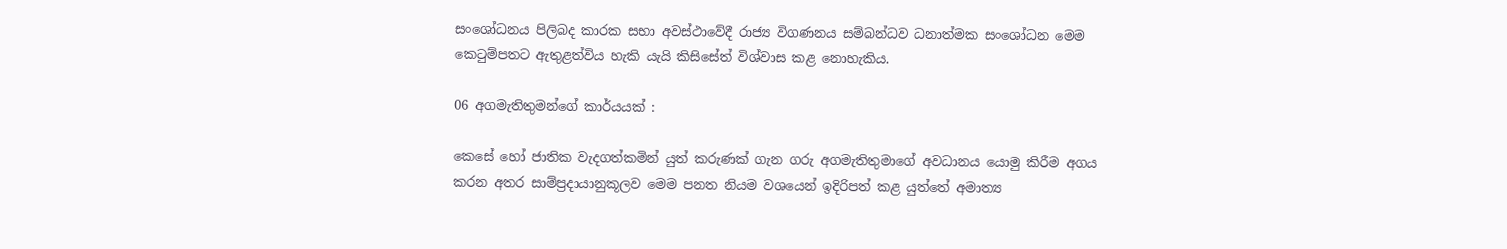සංශෝධනය පිලිබද කාරක සභා අවස්ථාවේදී රාජ්‍ය විගණනය සම්බන්ධව ධනාත්මක සංශෝධන මෙම කෙටුම්පතට ඇතුළත්විය හැකි යැයි කිසිසේත් විශ්වාස කළ නොහැකිය.

06 අගමැතිතුමන්ගේ කාර්යයක් :

කෙසේ හෝ ජාතික වැදගත්කමින් යුත් කරුණක් ගැන ගරු අගමැතිතුමාගේ අවධානය යොමු කිරීම අගය කරන අතර සාම්ප්‍රදායානුකූලව මෙම පනත නියම වශයෙන් ඉදිරිපත් කළ යුත්තේ අමාත්‍ය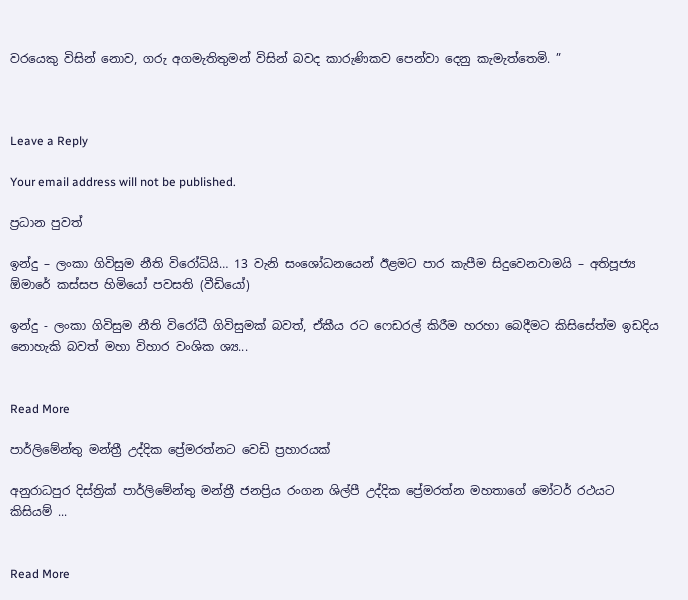වරයෙකු විසින් නොව, ගරු අගමැතිතුමන් විසින් බවද කාරුණිකව පෙන්වා දෙනු කැමැත්තෙමි. ”



Leave a Reply

Your email address will not be published.

ප්‍රධාන පුවත්

ඉන්දු – ලංකා ගිවිසුම නීති විරෝධියි… 13 වැනි සංශෝධනයෙන් ඊළමට පාර කැපීම සිදුවෙනවාමයි – අතිපූජ්‍ය ඕමාරේ කස්සප හිමියෝ පවසති (වීඩියෝ)

ඉන්දු - ලංකා ගිවිසුම නීති විරෝධී ගිවිසුමක් බවත්, ඒකීය රට ෆෙඩරල් කිරීම හරහා බෙදීමට කිසිසේත්ම ඉඩදිය නොහැකි බවත් මහා විහාර වංශික ශ්‍ය...


Read More

පාර්ලිමේන්තු මන්ත්‍රී උද්දික ප්‍රේමරත්නට වෙඩි ප්‍රහාරයක්

අනුරාධපුර දිස්ත්‍රික් පාර්ලිමේන්තු මන්ත්‍රී ජනප්‍රිය රංගන ශිල්පී උද්දික ප්‍රේමරත්න මහතාගේ මෝටර් රථයට කිසියම් ...


Read More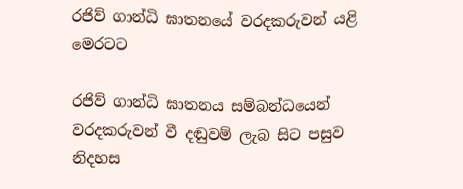රජිව් ගාන්ධි ඝාතනයේ වරදකරුවන් යළි මෙරටට

රජිව් ගාන්ධි ඝාතනය සම්බන්ධයෙන් වරදකරුවන් වී දඬුවම් ලැබ සිට පසුව නිදහස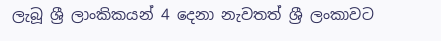ලැබූ ශ්‍රී ලාංකිකයන් 4 දෙනා නැවතත් ශ්‍රී ලංකාවට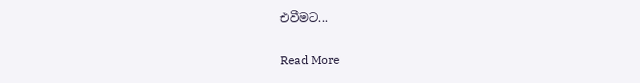එවීමට...


Read More